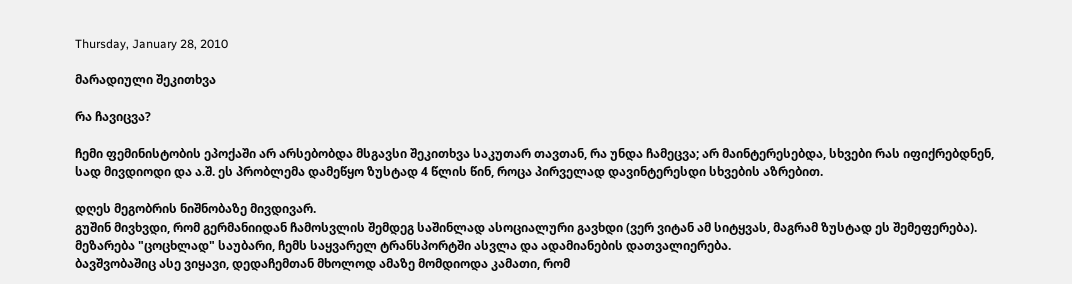Thursday, January 28, 2010

მარადიული შეკითხვა

რა ჩავიცვა?

ჩემი ფემინისტობის ეპოქაში არ არსებობდა მსგავსი შეკითხვა საკუთარ თავთან, რა უნდა ჩამეცვა; არ მაინტერესებდა, სხვები რას იფიქრებდნენ, სად მივდიოდი და ა.შ. ეს პრობლემა დამეწყო ზუსტად 4 წლის წინ, როცა პირველად დავინტერესდი სხვების აზრებით.

დღეს მეგობრის ნიშნობაზე მივდივარ.
გუშინ მივხვდი, რომ გერმანიიდან ჩამოსვლის შემდეგ საშინლად ასოციალური გავხდი (ვერ ვიტან ამ სიტყვას, მაგრამ ზუსტად ეს შემეფერება). მეზარება "ცოცხლად" საუბარი, ჩემს საყვარელ ტრანსპორტში ასვლა და ადამიანების დათვალიერება.
ბავშვობაშიც ასე ვიყავი, დედაჩემთან მხოლოდ ამაზე მომდიოდა კამათი, რომ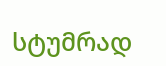სტუმრად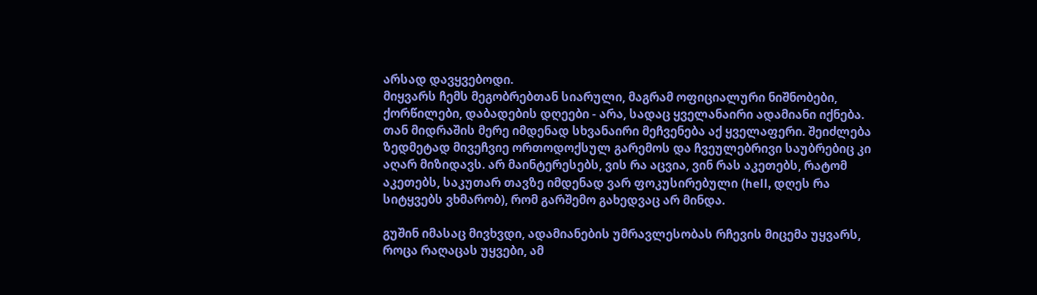არსად დავყვებოდი.
მიყვარს ჩემს მეგობრებთან სიარული, მაგრამ ოფიციალური ნიშნობები, ქორწილები, დაბადების დღეები - არა, სადაც ყველანაირი ადამიანი იქნება. თან მიდრაშის მერე იმდენად სხვანაირი მეჩვენება აქ ყველაფერი. შეიძლება ზედმეტად მივეჩვიე ორთოდოქსულ გარემოს და ჩვეულებრივი საუბრებიც კი აღარ მიზიდავს. არ მაინტერესებს, ვის რა აცვია, ვინ რას აკეთებს, რატომ აკეთებს, საკუთარ თავზე იმდენად ვარ ფოკუსირებული (hell, დღეს რა სიტყვებს ვხმარობ), რომ გარშემო გახედვაც არ მინდა.

გუშინ იმასაც მივხვდი, ადამიანების უმრავლესობას რჩევის მიცემა უყვარს, როცა რაღაცას უყვები, ამ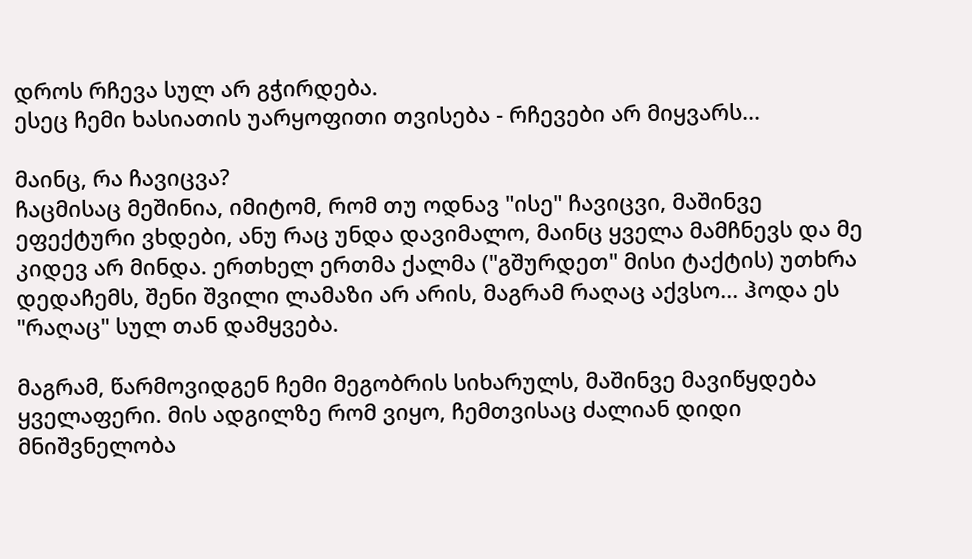დროს რჩევა სულ არ გჭირდება.
ესეც ჩემი ხასიათის უარყოფითი თვისება - რჩევები არ მიყვარს...

მაინც, რა ჩავიცვა?
ჩაცმისაც მეშინია, იმიტომ, რომ თუ ოდნავ "ისე" ჩავიცვი, მაშინვე ეფექტური ვხდები, ანუ რაც უნდა დავიმალო, მაინც ყველა მამჩნევს და მე კიდევ არ მინდა. ერთხელ ერთმა ქალმა ("გშურდეთ" მისი ტაქტის) უთხრა დედაჩემს, შენი შვილი ლამაზი არ არის, მაგრამ რაღაც აქვსო... ჰოდა ეს "რაღაც" სულ თან დამყვება.

მაგრამ, წარმოვიდგენ ჩემი მეგობრის სიხარულს, მაშინვე მავიწყდება ყველაფერი. მის ადგილზე რომ ვიყო, ჩემთვისაც ძალიან დიდი მნიშვნელობა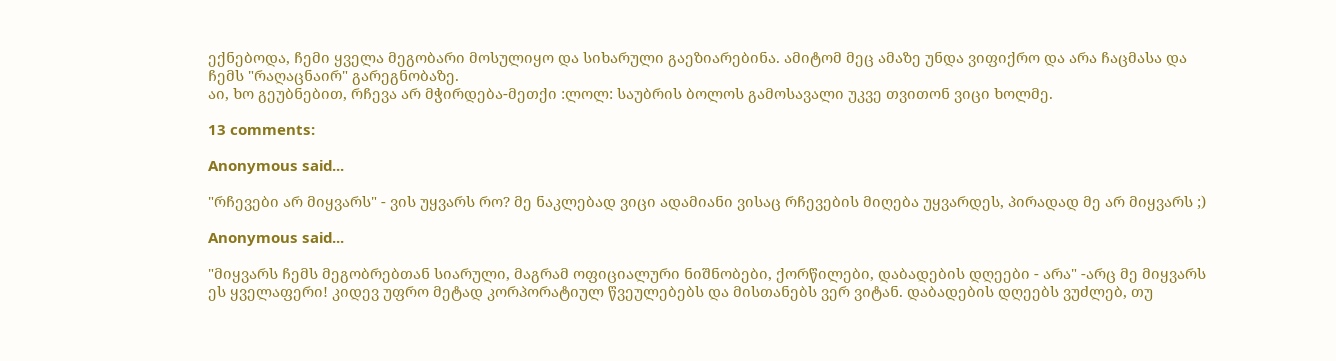ექნებოდა, ჩემი ყველა მეგობარი მოსულიყო და სიხარული გაეზიარებინა. ამიტომ მეც ამაზე უნდა ვიფიქრო და არა ჩაცმასა და ჩემს "რაღაცნაირ" გარეგნობაზე.
აი, ხო გეუბნებით, რჩევა არ მჭირდება-მეთქი :ლოლ: საუბრის ბოლოს გამოსავალი უკვე თვითონ ვიცი ხოლმე.

13 comments:

Anonymous said...

"რჩევები არ მიყვარს" - ვის უყვარს რო? მე ნაკლებად ვიცი ადამიანი ვისაც რჩევების მიღება უყვარდეს, პირადად მე არ მიყვარს ;)

Anonymous said...

"მიყვარს ჩემს მეგობრებთან სიარული, მაგრამ ოფიციალური ნიშნობები, ქორწილები, დაბადების დღეები - არა" -არც მე მიყვარს ეს ყველაფერი! კიდევ უფრო მეტად კორპორატიულ წვეულებებს და მისთანებს ვერ ვიტან. დაბადების დღეებს ვუძლებ, თუ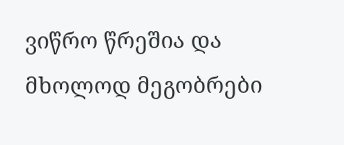ვიწრო წრეშია და მხოლოდ მეგობრები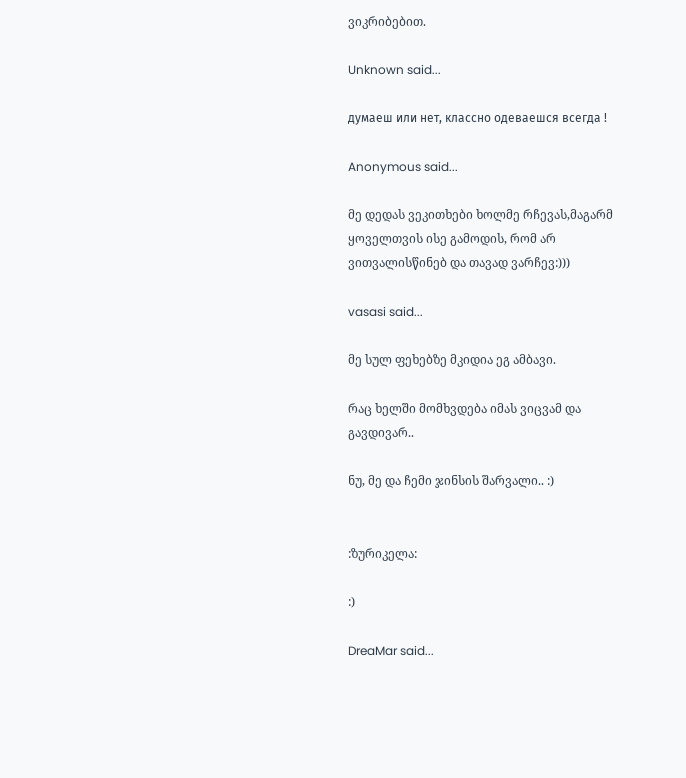ვიკრიბებით.

Unknown said...

думаеш или нет, классно одеваешся всегда !

Anonymous said...

მე დედას ვეკითხები ხოლმე რჩევას,მაგარმ ყოველთვის ისე გამოდის, რომ არ ვითვალისწინებ და თავად ვარჩევ:)))

vasasi said...

მე სულ ფეხებზე მკიდია ეგ ამბავი.

რაც ხელში მომხვდება იმას ვიცვამ და გავდივარ..

ნუ, მე და ჩემი ჯინსის შარვალი.. :)


:ზურიკელა:

:)

DreaMar said...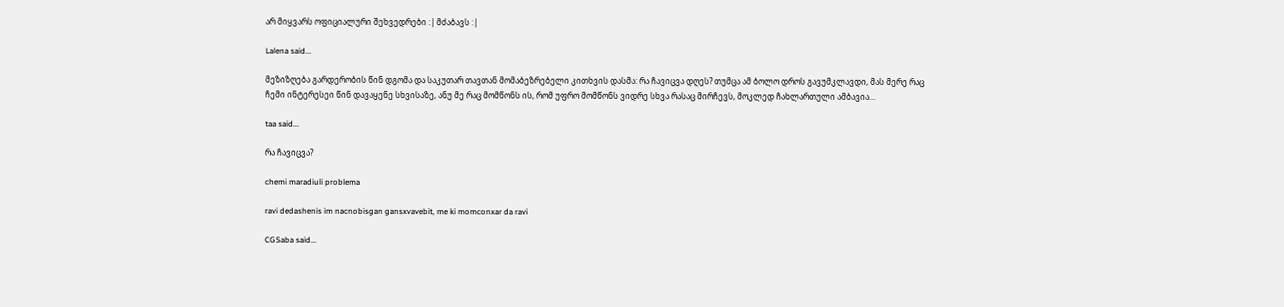არ მიყვარს ოფიციალური შეხვედრები :| მძაბავს :|

Lalena said...

მეზიზღება გარდერობის წინ დგომა და საკუთარ თავთან მომაბეზრებელი კითხვის დასმა: რა ჩავიცვა დღეს? თუმცა ამ ბოლო დროს გავუმკლავდი, მას მერე რაც ჩემი ინტერესეი წინ დავაყენე სხვისაზე, ანუ მე რაც მომწონს ის, რომ უფრო მომწონს ვიდრე სხვა რასაც მირჩევს, მოკლედ ჩახლართული ამბავია...

taa said...

რა ჩავიცვა?

chemi maradiuli problema

ravi dedashenis im nacnobisgan gansxvavebit, me ki momconxar da ravi

CGSaba said...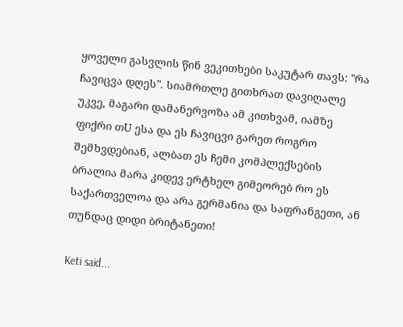ყოველი გასვლის წინ ვეკითხები საკუტარ თავს: "რა ჩავიცვა დღეს". სიამრთლე გითხრათ დავიღალე უკვე, მაგარი დამანერვოზა ამ კითხვამ, იამზე ფიქრი თU ესა და ეს ჩავიცვი გარეთ როგრო შემხვდებიან, ალბათ ეს ჩემი კომპლექსების ბრალია მარა კიდევ ერტხელ გიმეორებ რო ეს საქართველოა და არა გერმანია და საფრანგეთი, ან თუნდაც დიდი ბრიტანეთი!

Keti said...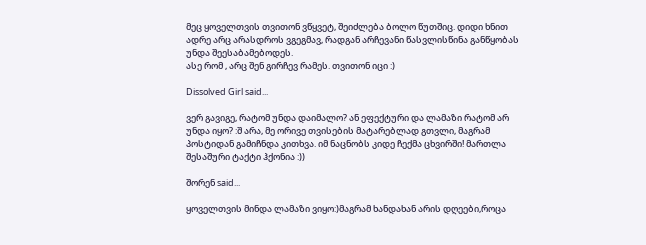მეც ყოველთვის თვითონ ვწყვეტ, შეიძლება ბოლო წუთშიც. დიდი ხნით ადრე არც არასდროს ვგეგმავ, რადგან არჩევანი წასვლისწინა განწყობას უნდა შეესაბამებოდეს.
ასე რომ , არც შენ გირჩევ რამეს. თვითონ იცი :)

Dissolved Girl said...

ვერ გავიგე, რატომ უნდა დაიმალო? ან ეფექტური და ლამაზი რატომ არ უნდა იყო? :შ არა, მე ორივე თვისების მატარებლად გთვლი, მაგრამ პოსტიდან გამიჩნდა კითხვა. იმ ნაცნობს კიდე ჩექმა ცხვირში! მართლა შესაშური ტაქტი ჰქონია :))

შორენ said...

ყოველთვის მინდა ლამაზი ვიყო:)მაგრამ ხანდახან არის დღეები,როცა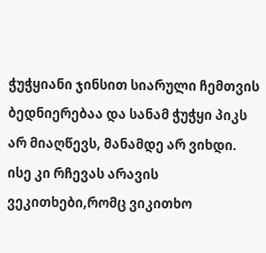ჭუჭყიანი ჯინსით სიარული ჩემთვის ბედნიერებაა და სანამ ჭუჭყი პიკს არ მიაღწევს, მანამდე არ ვიხდი.
ისე კი რჩევას არავის ვეკითხები,რომც ვიკითხო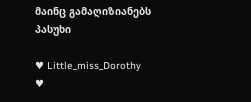მაინც გამაღიზიანებს პასუხი

♥ Little_miss_Dorothy ♥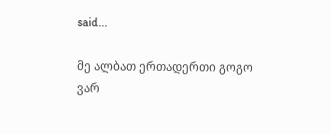said...

მე ალბათ ერთადერთი გოგო ვარ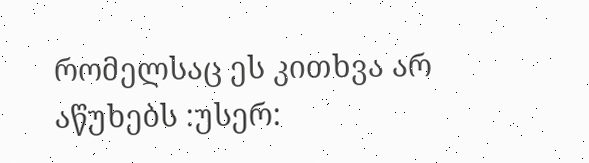რომელსაც ეს კითხვა არ აწუხებს :უსერ: